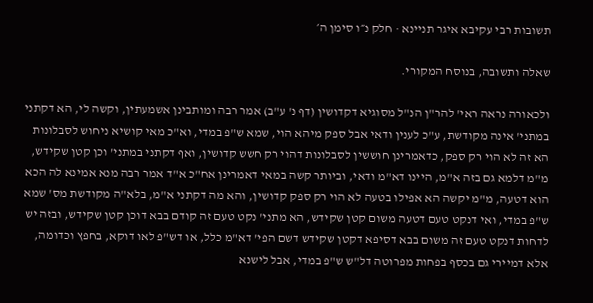תשובות רבי עקיבא איגר תניינא · חלק נ״ו סימן ה׳

שאלה ותשובה, בנוסח המקורי.

ולכאורה נראה ראי' להר"ן הנ"ל מסוגיא דקדושין (דף נ' ע"ב) אמר רבה ומותבינן אשמעתין, וקשה לי, הא דקתני במתני' אינה מקודשת, ע"כ לענין ודאי אבל ספק מיהא הוי, שמא ש"פ במדי, וא"כ מאי קושיא ניחוש לסבלונות הא זה לא הוי רק ספק, כדאמרינן חוששין לסבלונות דהוי רק חשש קדושין, ואף דקתני במתני' וכן קטן שקידש, מ"מ דלמא גם בזה א"מ, היינו דא"מ ודאי, וביותר קשה במאי דאמרינן אח"כ א"ד אמר רבה מנא אמינא לה הכא הוא דטעה, מ"מ יקשה הא אפילו בטעה לא הוי רק ספק קדושין, והא מה דקתני א"מ, בלא"ה מקודשת מס' שמא ש"פ במדי, ואי דנקט טעם דטעה משום קטן שקידש, הא מתני' נקט טעם זה קודם בבא דוכן קטן שקידש, ובזה יש לדחות דנקט טעם זה משום בבא דסיפא דקטן שקידש דשם הפי' דא"מ כלל, או דש"פ לאו דוקא, בחפץ וכדומה, אלא דמיירי גם בכסף בפחות מפרוטה דל"ש ש"פ במדי, אבל לישנא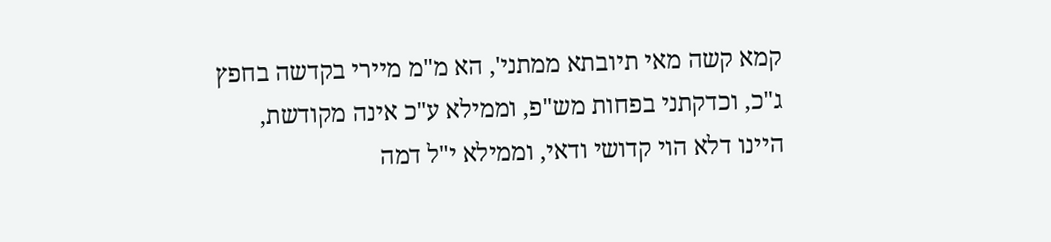קמא קשה מאי תיובתא ממתני', הא מ"מ מיירי בקדשה בחפץ ג"כ, וכדקתני בפחות מש"פ, וממילא ע"כ אינה מקודשת, היינו דלא הוי קדושי ודאי, וממילא י"ל דמה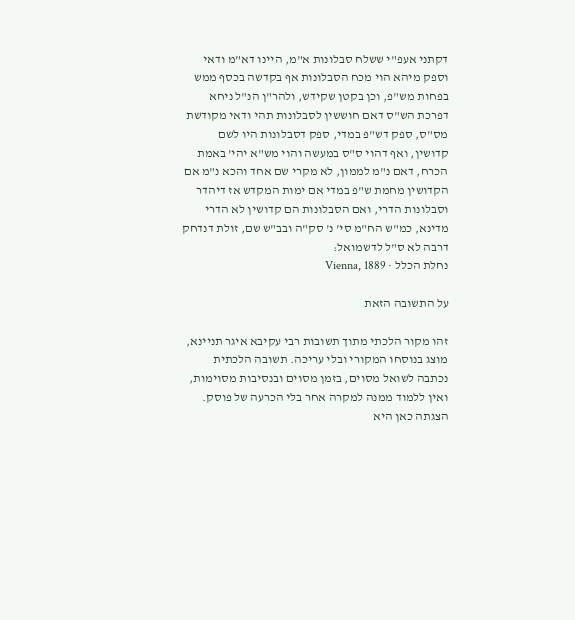דקתני אעפ"י ששלח סבלונות א"מ, היינו דא"מ ודאי וספק מיהא הוי מכח הסבלונות אף בקדשה בכסף ממש בפחות מש"פ, וכן בקטן שקידש, ולהר"ן הנ"ל ניחא דפרכת הש"ס דאם חוששין לסבלונות תהי ודאי מקודשת מס"ס, ספק דש"פ במדי, ספק דסבלונות היו לשם קדושין, ואף דהוי ס"ס במעשה והוי מש"א יהי' באמת הכרח, דאם נ"מ לממון, לא מקרי שם אחד והכא נ"מ אם הקדושין מחמת ש"פ במדי אם ימות המקדש אז דיהדר וסבלונות הדרי, ואם הסבלונות הם קדושין לא הדרי מדינא, כמ"ש הח"מ סי' נ' סק"ה ובב"ש שם, זולת דנדחק דרבה לא ס"ל לדשמואל:
נחלת הכלל · Vienna, 1889

על התשובה הזאת

זהו מקור הלכתי מתוך תשובות רבי עקיבא איגר תניינא, מוצג בנוסחו המקורי ובלי עריכה. תשובה הלכתית נכתבה לשואל מסוים, בזמן מסוים ובנסיבות מסוימות, ואין ללמוד ממנה למקרה אחר בלי הכרעה של פוסק. הצגתה כאן היא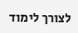לצורך לימוד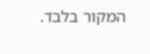המקור בלבד.